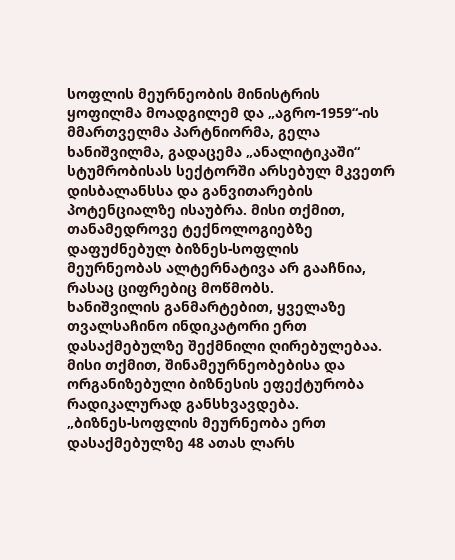სოფლის მეურნეობის მინისტრის ყოფილმა მოადგილემ და „აგრო-1959“-ის მმართველმა პარტნიორმა, გელა ხანიშვილმა, გადაცემა „ანალიტიკაში“ სტუმრობისას სექტორში არსებულ მკვეთრ დისბალანსსა და განვითარების პოტენციალზე ისაუბრა. მისი თქმით, თანამედროვე ტექნოლოგიებზე დაფუძნებულ ბიზნეს-სოფლის მეურნეობას ალტერნატივა არ გააჩნია, რასაც ციფრებიც მოწმობს.
ხანიშვილის განმარტებით, ყველაზე თვალსაჩინო ინდიკატორი ერთ დასაქმებულზე შექმნილი ღირებულებაა. მისი თქმით, შინამეურნეობებისა და ორგანიზებული ბიზნესის ეფექტურობა რადიკალურად განსხვავდება.
„ბიზნეს-სოფლის მეურნეობა ერთ დასაქმებულზე 48 ათას ლარს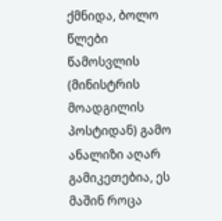ქმნიდა, ბოლო წლები წამოსვლის (მინისტრის მოადგილის პოსტიდან) გამო ანალიზი აღარ გამიკეთებია, ეს მაშინ როცა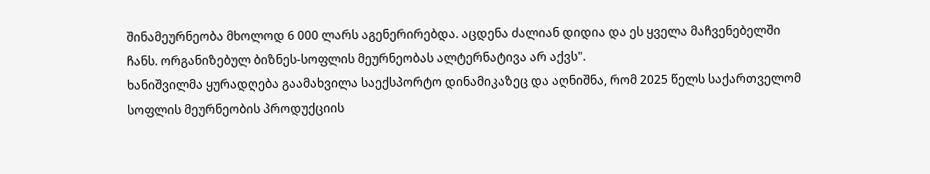შინამეურნეობა მხოლოდ 6 000 ლარს აგენერირებდა. აცდენა ძალიან დიდია და ეს ყველა მაჩვენებელში ჩანს. ორგანიზებულ ბიზნეს-სოფლის მეურნეობას ალტერნატივა არ აქვს".
ხანიშვილმა ყურადღება გაამახვილა საექსპორტო დინამიკაზეც და აღნიშნა, რომ 2025 წელს საქართველომ სოფლის მეურნეობის პროდუქციის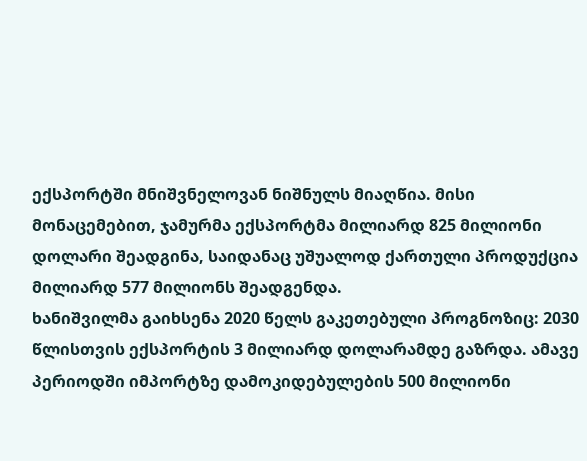ექსპორტში მნიშვნელოვან ნიშნულს მიაღწია. მისი მონაცემებით, ჯამურმა ექსპორტმა მილიარდ 825 მილიონი დოლარი შეადგინა, საიდანაც უშუალოდ ქართული პროდუქცია მილიარდ 577 მილიონს შეადგენდა.
ხანიშვილმა გაიხსენა 2020 წელს გაკეთებული პროგნოზიც: 2030 წლისთვის ექსპორტის 3 მილიარდ დოლარამდე გაზრდა. ამავე პერიოდში იმპორტზე დამოკიდებულების 500 მილიონი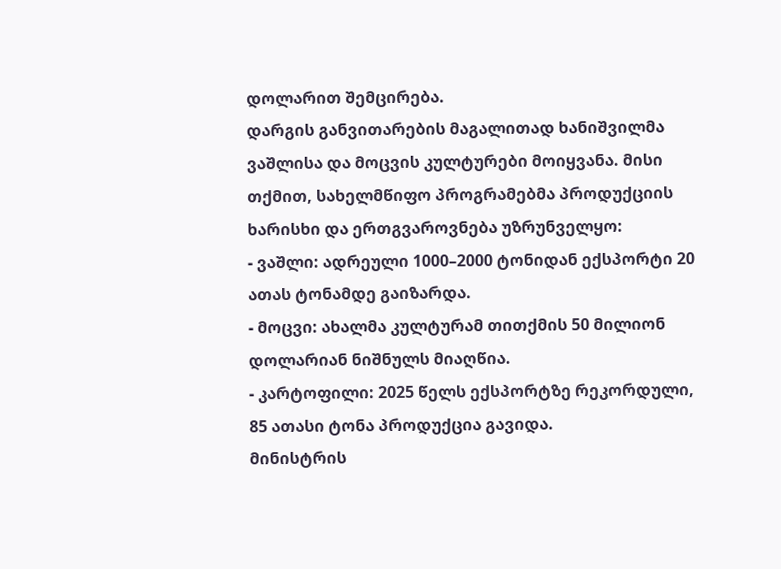დოლარით შემცირება.
დარგის განვითარების მაგალითად ხანიშვილმა ვაშლისა და მოცვის კულტურები მოიყვანა. მისი თქმით, სახელმწიფო პროგრამებმა პროდუქციის ხარისხი და ერთგვაროვნება უზრუნველყო:
- ვაშლი: ადრეული 1000–2000 ტონიდან ექსპორტი 20 ათას ტონამდე გაიზარდა.
- მოცვი: ახალმა კულტურამ თითქმის 50 მილიონ დოლარიან ნიშნულს მიაღწია.
- კარტოფილი: 2025 წელს ექსპორტზე რეკორდული, 85 ათასი ტონა პროდუქცია გავიდა.
მინისტრის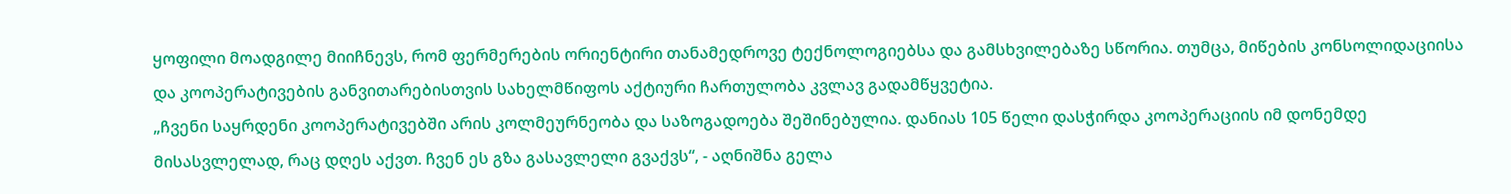ყოფილი მოადგილე მიიჩნევს, რომ ფერმერების ორიენტირი თანამედროვე ტექნოლოგიებსა და გამსხვილებაზე სწორია. თუმცა, მიწების კონსოლიდაციისა და კოოპერატივების განვითარებისთვის სახელმწიფოს აქტიური ჩართულობა კვლავ გადამწყვეტია.
„ჩვენი საყრდენი კოოპერატივებში არის კოლმეურნეობა და საზოგადოება შეშინებულია. დანიას 105 წელი დასჭირდა კოოპერაციის იმ დონემდე მისასვლელად, რაც დღეს აქვთ. ჩვენ ეს გზა გასავლელი გვაქვს“, - აღნიშნა გელა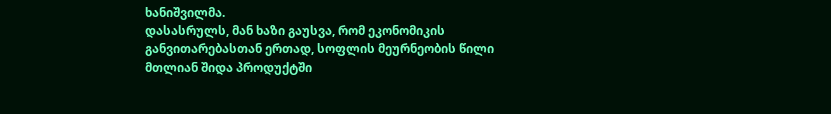ხანიშვილმა.
დასასრულს, მან ხაზი გაუსვა, რომ ეკონომიკის განვითარებასთან ერთად, სოფლის მეურნეობის წილი მთლიან შიდა პროდუქტში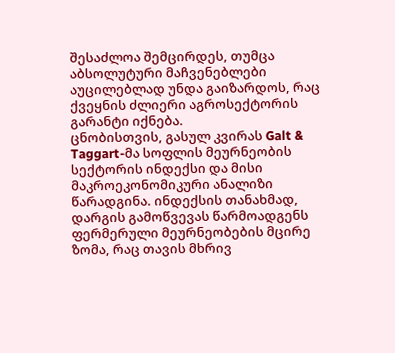შესაძლოა შემცირდეს, თუმცა აბსოლუტური მაჩვენებლები აუცილებლად უნდა გაიზარდოს, რაც ქვეყნის ძლიერი აგროსექტორის გარანტი იქნება.
ცნობისთვის, გასულ კვირას Galt & Taggart-მა სოფლის მეურნეობის სექტორის ინდექსი და მისი მაკროეკონომიკური ანალიზი წარადგინა. ინდექსის თანახმად, დარგის გამოწვევას წარმოადგენს ფერმერული მეურნეობების მცირე ზომა, რაც თავის მხრივ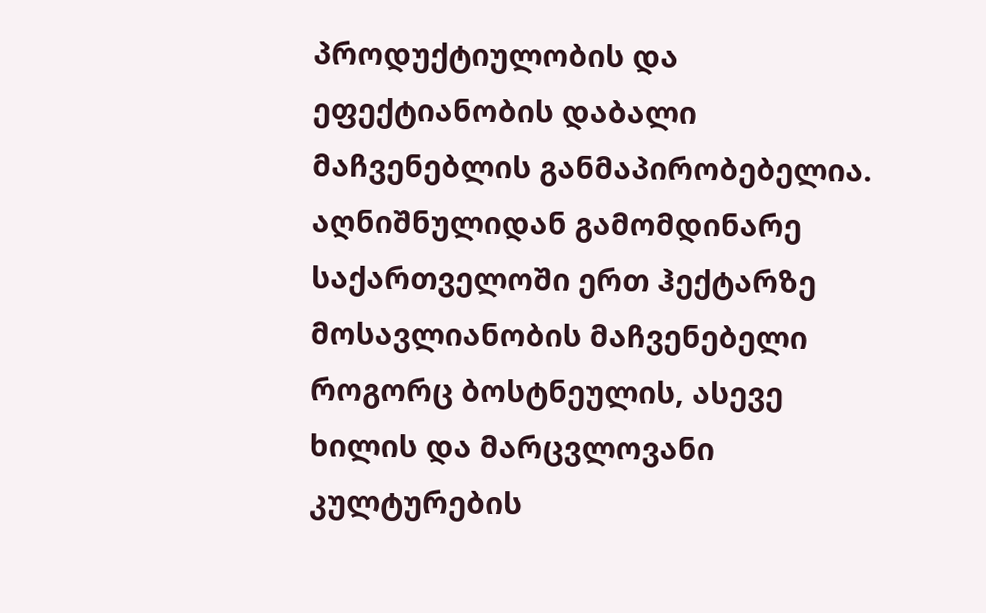პროდუქტიულობის და ეფექტიანობის დაბალი მაჩვენებლის განმაპირობებელია. აღნიშნულიდან გამომდინარე საქართველოში ერთ ჰექტარზე მოსავლიანობის მაჩვენებელი როგორც ბოსტნეულის, ასევე ხილის და მარცვლოვანი კულტურების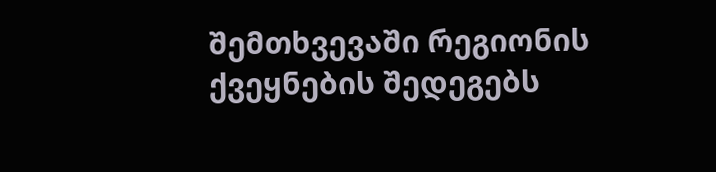შემთხვევაში რეგიონის ქვეყნების შედეგებს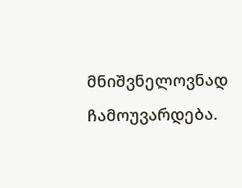მნიშვნელოვნად ჩამოუვარდება.